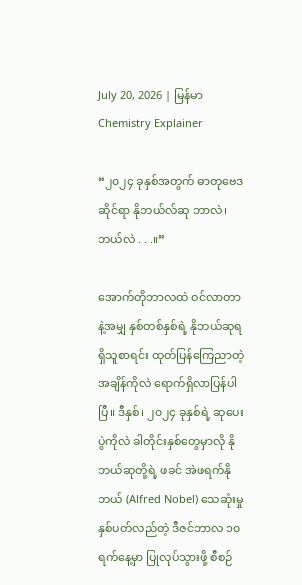July 20, 2026 | မြန်မာ
Chemistry Explainer

“၂၀၂၄ ခုနှစ်အတွက် ဓာတုဗေဒဆိုင်ရာ နိုဘယ်လ်ဆု ဘာလဲ၊ ဘယ်လဲ . . .။”

အောက်တိုဘာလထဲ ဝင်လာတာနဲ့အမျှ နှစ်တစ်နှစ်ရဲ့ နိုဘယ်ဆုရရှိသူစာရင်း ထုတ်ပြန်ကြေညာတဲ့ အချိန်ကိုလဲ ရောက်ရှိလာပြန်ပါပြီ။ ဒီနှစ်၊ ၂၀၂၄ ခုနှစ်ရဲ့ ဆုပေးပွဲကိုလဲ ခါတိုင်းနှစ်တွေမှာလို နိုဘယ်ဆုတို့ရဲ့ ဖခင် အဲဖရက်နိုဘယ် (Alfred Nobel) သေဆုံးမှု နှစ်ပတ်လည်တဲ့ ဒီဇင်ဘာလ ၁၀ ရက်နေ့မှာ ပြုလုပ်သွားဖို့ စီစဉ်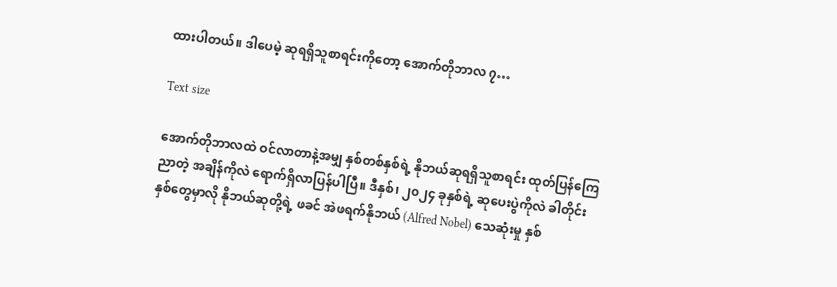ထားပါတယ်။ ဒါပေမဲ့ ဆုရရှိသူစာရင်းကိုတော့ အောက်တိုဘာလ ၇…

Text size

အောက်တိုဘာလထဲ ဝင်လာတာနဲ့အမျှ နှစ်တစ်နှစ်ရဲ့ နိုဘယ်ဆုရရှိသူစာရင်း ထုတ်ပြန်ကြေညာတဲ့ အချိန်ကိုလဲ ရောက်ရှိလာပြန်ပါပြီ။ ဒီနှစ်၊ ၂၀၂၄ ခုနှစ်ရဲ့ ဆုပေးပွဲကိုလဲ ခါတိုင်းနှစ်တွေမှာလို နိုဘယ်ဆုတို့ရဲ့ ဖခင် အဲဖရက်နိုဘယ် (Alfred Nobel) သေဆုံးမှု နှစ်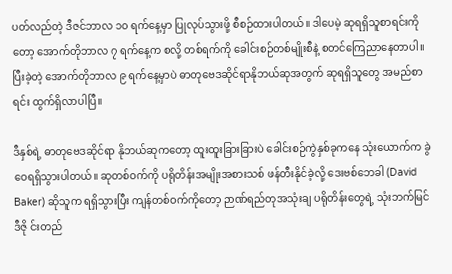ပတ်လည်တဲ့ ဒီဇင်ဘာလ ၁၀ ရက်နေ့မှာ ပြုလုပ်သွားဖို့ စီစဉ်ထားပါတယ်။ ဒါပေမဲ့ ဆုရရှိသူစာရင်းကိုတော့ အောက်တိုဘာလ ၇ ရက်နေ့က စလို့ တစ်ရက်ကို ခေါင်းစဉ်တစ်မျိုးစီနဲ့ စတင်ကြေညာနေတာပါ။ ပြီးခဲ့တဲ့ အောက်တိုဘာလ ၉ ရက်နေ့မှာပဲ ဓာတုဗေဒဆိုင်ရာနိုဘယ်ဆုအတွက် ဆုရရှိသူတွေ အမည်စာရင်း ထွက်ရှိလာပါပြီ။

ဒီနှစ်ရဲ့ ဓာတုဗေဒဆိုင်ရာ နိုဘယ်ဆုကတော့ ထူးထူးခြားခြားပဲ ခေါင်းစဉ်ကွဲနှစ်ခုကနေ သုံးယောက်က ခွဲဝေရရှိသွားပါတယ်။ ဆုတစ်ဝက်ကို ပရိုတိန်းအမျိုးအစားသစ် ဖန်တီးနိုင်ခဲ့လို့ ဒေးဗစ်ဘေခါ (David Baker) ဆိုသူက ရရှိသွားပြီး ကျန်တစ်ဝက်ကိုတော့ ဉာဏ်ရည်တုအသုံးချ ပရိုတိန်းတွေရဲ့ သုံးဘက်မြင်ဒီဇို င်းတည်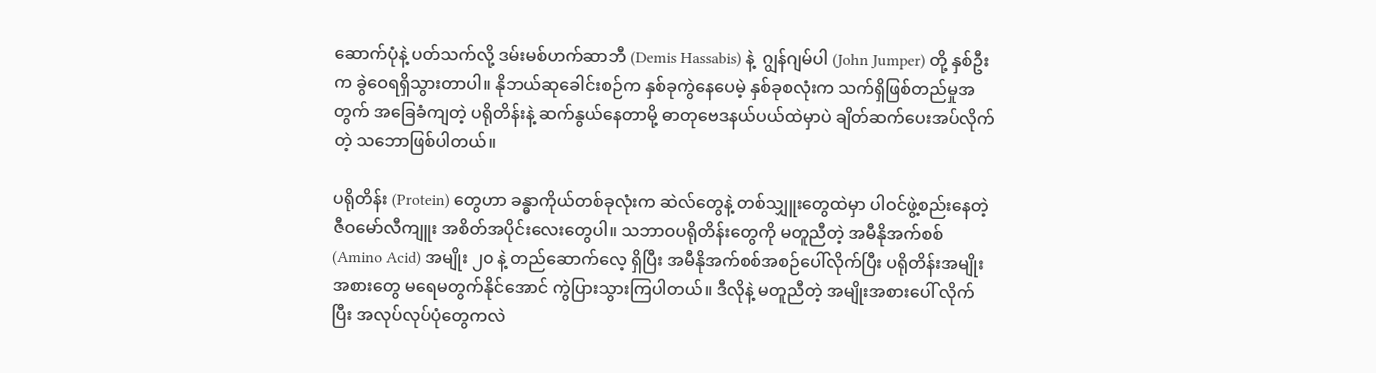ဆောက်ပုံနဲ့ ပတ်သက်လို့ ဒမ်းမစ်ဟက်ဆာဘီ (Demis Hassabis) နဲ့  ဂျွန်ဂျမ်ပါ (John Jumper) တို့ နှစ်ဦးက ခွဲဝေရရှိသွားတာပါ။ နိုဘယ်ဆုခေါင်းစဉ်က နှစ်ခုကွဲနေပေမဲ့ နှစ်ခုစလုံးက သက်ရှိဖြစ်တည်မှုအတွက် အခြေခံကျတဲ့ ပရိုတိန်းနဲ့ ဆက်နွယ်နေတာမို့ ဓာတုဗေဒနယ်ပယ်ထဲမှာပဲ ချိတ်ဆက်ပေးအပ်လိုက်တဲ့ သဘောဖြစ်ပါတယ်။

ပရိုတိန်း (Protein) တွေဟာ ခန္ဓာကိုယ်တစ်ခုလုံးက ဆဲလ်တွေနဲ့ တစ်သျှူးတွေထဲမှာ ပါဝင်ဖွဲ့စည်းနေတဲ့ ဇီဝမော်လီကျူး အစိတ်အပိုင်းလေးတွေပါ။ သဘာဝပရိုတိန်းတွေကို မတူညီတဲ့ အမီနိုအက်စစ် (Amino Acid) အမျိုး ၂၀ နဲ့ တည်ဆောက်လေ့ ရှိပြီး အမီနိုအက်စစ်အစဉ်ပေါ်လိုက်ပြီး ပရိုတိန်းအမျိုးအစားတွေ မရေမတွက်နိုင်အောင် ကွဲပြားသွားကြပါတယ်။ ဒီလိုနဲ့ မတူညီတဲ့ အမျိုးအစားပေါ် လိုက်ပြီး အလုပ်လုပ်ပုံတွေကလဲ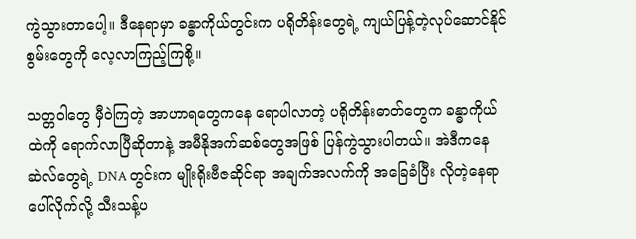ကွဲသွားတာပေါ့။ ဒီနေရာမှာ ခန္ဓာကိုယ်တွင်းက ပရိုတိန်းတွေရဲ့ ကျယ်ပြန့်တဲ့လုပ်ဆောင်နိုင်စွမ်းတွေကို လေ့လာကြည့်ကြစို့။

သတ္တဝါတွေ မှီဝဲကြတဲ့ အာဟာရတွေကနေ ရောပါလာတဲ့ ပရိုတိန်းဓာတ်တွေက ခန္ဓာကိုယ်ထဲကို ရောက်လာပြီဆိုတာနဲ့ အမီနိုအက်ဆစ်တွေအဖြစ် ပြန်ကွဲသွားပါတယ်။ အဲဒီကနေ ဆဲလ်တွေရဲ့ DNA တွင်းက မျိုးရိုးဗီဇဆိုင်ရာ အချက်အလက်ကို အခြေခံပြီး လိုတဲ့နေရာပေါ်လိုက်လို့ သီးသန့်ပ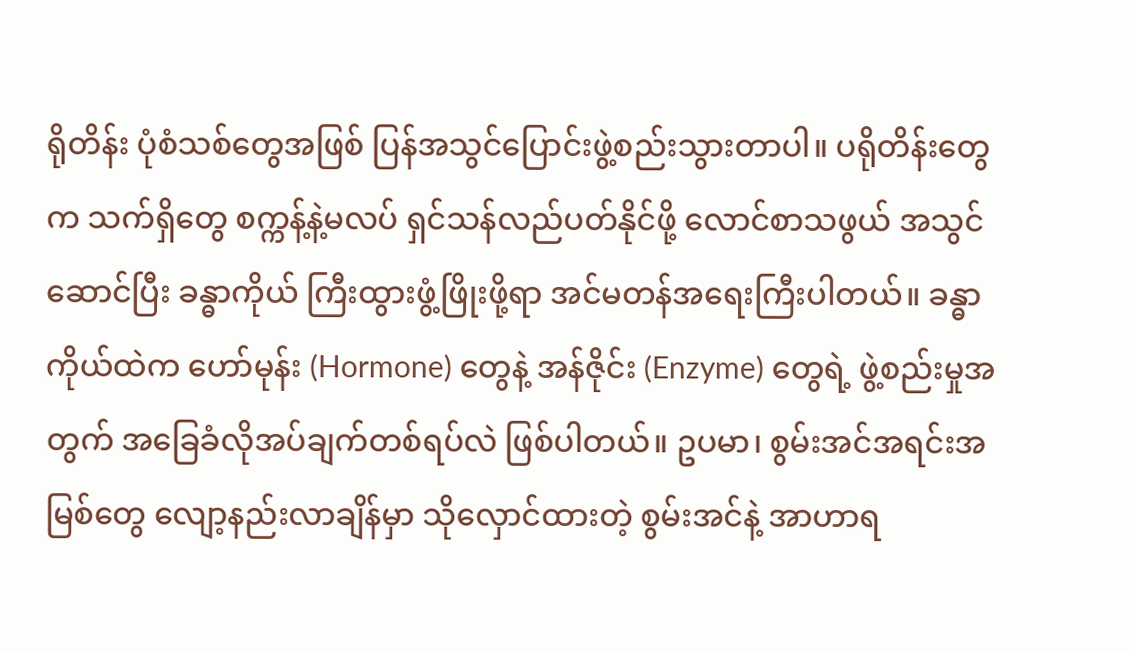ရိုတိန်း ပုံစံသစ်တွေအဖြစ် ပြန်အသွင်ပြောင်းဖွဲ့စည်းသွားတာပါ။ ပရိုတိန်းတွေက သက်ရှိတွေ စက္ကန့်နဲ့မလပ် ရှင်သန်လည်ပတ်နိုင်ဖို့ လောင်စာသဖွယ် အသွင်ဆောင်ပြီး ခန္ဓာကိုယ် ကြီးထွားဖွံ့ဖြိုးဖို့ရာ အင်မတန်အရေးကြီးပါတယ်။ ခန္ဓာကိုယ်ထဲက ဟော်မုန်း (Hormone) တွေနဲ့ အန်ဇိုင်း (Enzyme) တွေရဲ့ ဖွဲ့စည်းမှုအတွက် အခြေခံလိုအပ်ချက်တစ်ရပ်လဲ ဖြစ်ပါတယ်။ ဥပမာ၊ စွမ်းအင်အရင်းအမြစ်တွေ လျော့နည်းလာချိန်မှာ သိုလှောင်ထားတဲ့ စွမ်းအင်နဲ့ အာဟာရ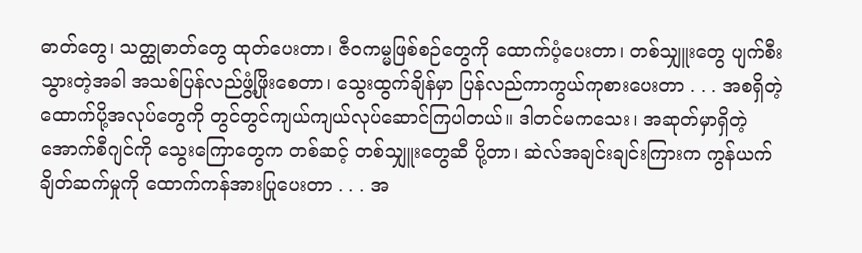ဓာတ်တွေ၊ သတ္ထုဓာတ်တွေ ထုတ်ပေးတာ၊ ဇီဝကမ္မဖြစ်စဉ်တွေကို ထောက်ပံ့ပေးတာ၊ တစ်သျှူးတွေ ပျက်စီးသွားတဲ့အခါ အသစ်ပြန်လည်ဖွံ့ဖြိုးစေတာ၊ သွေးထွက်ချိန်မှာ ပြန်လည်ကာကွယ်ကုစားပေးတာ . . . အစရှိတဲ့ ထောက်ပို့အလုပ်တွေကို တွင်တွင်ကျယ်ကျယ်လုပ်ဆောင်ကြပါတယ်။ ဒါတင်မကသေး၊ အဆုတ်မှာရှိတဲ့ အောက်စီဂျင်ကို သွေးကြောတွေက တစ်ဆင့် တစ်သျှူးတွေဆီ ပို့တာ၊ ဆဲလ်အချင်းချင်းကြားက ကွန်ယက်ချိတ်ဆက်မှုကို ထောက်ကန်အားပြုပေးတာ . . . အ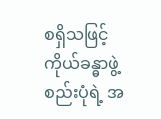စရှိသဖြင့် ကိုယ်ခန္ဓာဖွဲ့စည်းပုံရဲ့ အ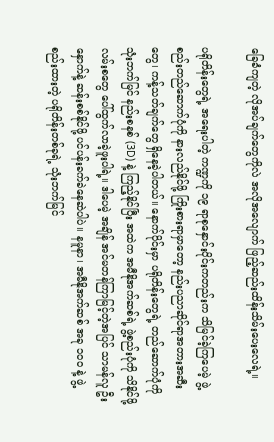ခြေခံကျတဲ့ လိုအပ်ချက်တွေကိုလဲ အလိုအလျောက် ဖြည့်ဆည်းထိန်းသိမ်းပေးလေရဲ့။

ပရိုတိန်းတွေရဲ့ အရေးပါတဲ့ ကဏ္ဍကို ၁၉ ရာစုနှောင်းပိုင်းကတည်းက သိမြင်ခဲ့ကြပေမဲ့ ဖွဲ့စည်းတည်ဆောက်ပုံကို နားလည်နိုင်ဖို့ ကြိုးစားရာမှာတော့ နည်းပညာဆိုင်ရာအတားအဆီးတွေ၊ ကန့်သတ်ချက်တွေ ရှိနေခဲ့ပါတယ်။ နောက်ပိုင်းမှာ ပရိုတိန်းတွေရဲ့ တည်ဆောက်ပုံကို သုံးဘက်မြင် နည်းစနစ် (3D) နဲ့ ကြည့်နိုင်ပြီး အထဲက အမီနိုအက်ဆစ်ရဲ့ ဖွဲ့စည်းပုံကို သိနိုင်ဖို့ လမ်းစတွေ ပေါ်ထွက်လာခဲ့ဖူးပါရဲ့။ ဒါပေမဲ့ အချိန် အင်မတန်ကြာမြင့်တဲ့အပြင် သာမန်လူ ဦးနှောက်နဲ့ ဆန်းစစ်နိုင်ဖို့ ပင်ပန်းခက်ခဲနေဆဲပါပဲ။ နမူနာ၊ အမီနိုအက်ဆစ် အခု ၁၀၀ နဲ့ ဖွဲ့စည်းထားတဲ့ ပရိုတိန်းတစ်ခုရဲ့ သုံးဘက်မြင်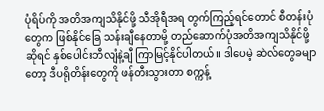ပုံရိပ်ကို အတိအကျသိနိုင်ဖို့ သီအိုရီအရ တွက်ကြည့်ရင်တောင် စီတန်းပုံတွေက ဖြစ်နိုင်ခြေ သန်းချီနေတာမို့ တည်ဆောက်ပုံအတိအကျသိနိုင်ဖို့ဆိုရင် နှစ်ပေါင်းဘီလျံနဲ့ချီ ကြာမြင့်နိုင်ပါတယ်။ ဒါပေမဲ့ ဆဲလ်တွေခမျာတော့ ဒီပရိုတိန်းတွေကို ဖန်တီးသွားတာ စက္ကန့်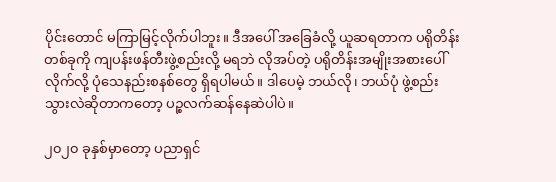ပိုင်းတောင် မကြာမြင့်လိုက်ပါဘူး။ ဒီအပေါ် အခြေခံလို့ ယူဆရတာက ပရိုတိန်းတစ်ခုကို ကျပန်းဖန်တီးဖွဲ့စည်းလို့ မရဘဲ လိုအပ်တဲ့ ပရိုတိန်းအမျိုးအစားပေါ် လိုက်လို့ ပုံသေနည်းစနစ်တွေ ရှိရပါမယ်။ ဒါပေမဲ့ ဘယ်လို၊ ဘယ်ပုံ ဖွဲ့စည်းသွားလဲဆိုတာကတော့ ပဉ္စလက်ဆန်နေဆဲပါပဲ။

၂၀၂၀ ခုနှစ်မှာတော့ ပညာရှင်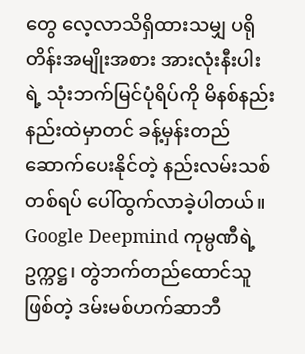တွေ လေ့လာသိရှိထားသမျှ ပရိုတိန်းအမျိုးအစား အားလုံးနီးပါးရဲ့ သုံးဘက်မြင်ပုံရိပ်ကို မိနစ်နည်းနည်းထဲမှာတင် ခန့်မှန်းတည်ဆောက်ပေးနိုင်တဲ့ နည်းလမ်းသစ်တစ်ရပ် ပေါ်ထွက်လာခဲ့ပါတယ်။ Google Deepmind ကုမ္ပဏီရဲ့ ဥက္ကဋ္ဌ၊ တွဲဘက်တည်ထောင်သူ ဖြစ်တဲ့ ဒမ်းမစ်ဟက်ဆာဘီ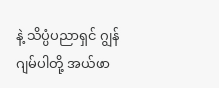နဲ့ သိပ္ပံပညာရှင် ဂျွန်ဂျမ်ပါတို့ အယ်ဖာ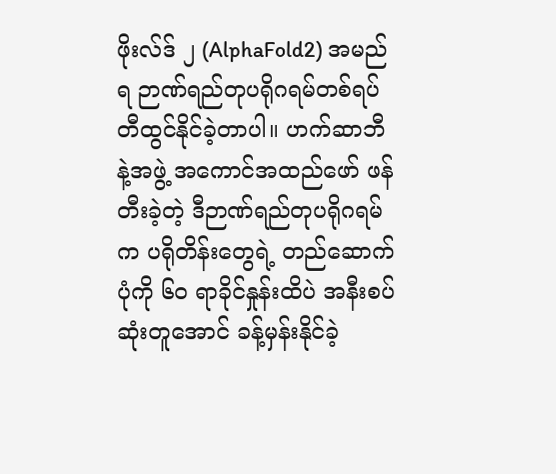ဖိုးလ်ဒ် ၂ (AlphaFold2) အမည်ရ ဉာဏ်ရည်တုပရိုဂရမ်တစ်ရပ် တီထွင်နိုင်ခဲ့တာပါ။ ဟက်ဆာဘီနဲ့အဖွဲ့ အကောင်အထည်ဖော် ဖန်တီးခဲ့တဲ့ ဒီဉာဏ်ရည်တုပရိုဂရမ်က ပရိုတိန်းတွေရဲ့ တည်ဆောက်ပုံကို ၆၀ ရာခိုင်နှုန်းထိပဲ အနီးစပ်ဆုံးတူအောင် ခန့်မှန်းနိုင်ခဲ့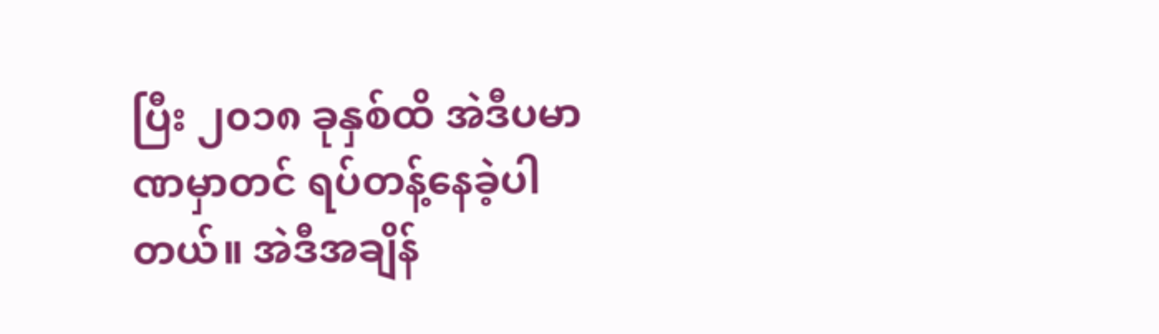ပြီး ၂၀၁၈ ခုနှစ်ထိ အဲဒီပမာဏမှာတင် ရပ်တန့်နေခဲ့ပါတယ်။ အဲဒီအချိန်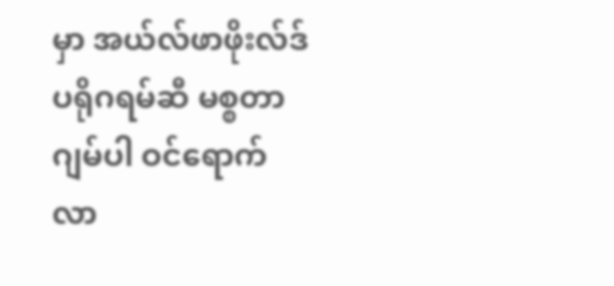မှာ အယ်လ်ဖာဖိုးလ်ဒ်ပရိုဂရမ်ဆီ မစ္စတာဂျမ်ပါ ဝင်ရောက်လာ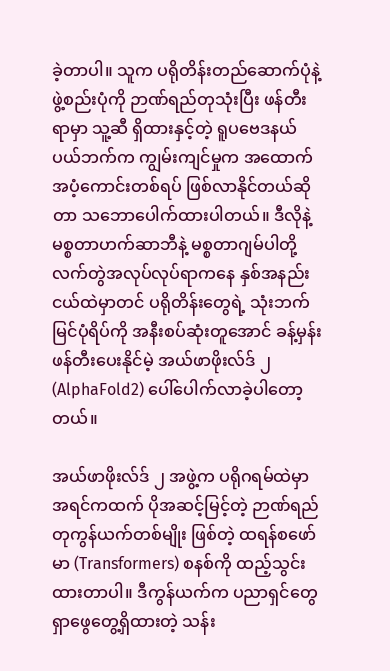ခဲ့တာပါ။ သူက ပရိုတိန်းတည်ဆောက်ပုံနဲ့ ဖွဲ့စည်းပုံကို ဉာဏ်ရည်တုသုံးပြီး ဖန်တီးရာမှာ သူ့ဆီ ရှိထားနှင့်တဲ့ ရူပဗေဒနယ်ပယ်ဘက်က ကျွမ်းကျင်မှုက အထောက်အပံ့ကောင်းတစ်ရပ် ဖြစ်လာနိုင်တယ်ဆိုတာ သဘောပေါက်ထားပါတယ်။ ဒီလိုနဲ့ မစ္စတာဟက်ဆာဘီနဲ့ မစ္စတာဂျမ်ပါတို့ လက်တွဲအလုပ်လုပ်ရာကနေ နှစ်အနည်းငယ်ထဲမှာတင် ပရိုတိန်းတွေရဲ့ သုံးဘက်မြင်ပုံရိပ်ကို အနီးစပ်ဆုံးတူအောင် ခန့်မှန်းဖန်တီးပေးနိုင်မဲ့ အယ်ဖာဖိုးလ်ဒ် ၂ (AlphaFold2) ပေါ်ပေါက်လာခဲ့ပါတော့တယ်။

အယ်ဖာဖိုးလ်ဒ် ၂ အဖွဲ့က ပရိုဂရမ်ထဲမှာ အရင်ကထက် ပိုအဆင့်မြင့်တဲ့ ဉာဏ်ရည်တုကွန်ယက်တစ်မျိုး ဖြစ်တဲ့ ထရန်စဖော်မာ (Transformers) စနစ်ကို ထည့်သွင်းထားတာပါ။ ဒီကွန်ယက်က ပညာရှင်တွေ ရှာဖွေတွေ့ရှိထားတဲ့ သန်း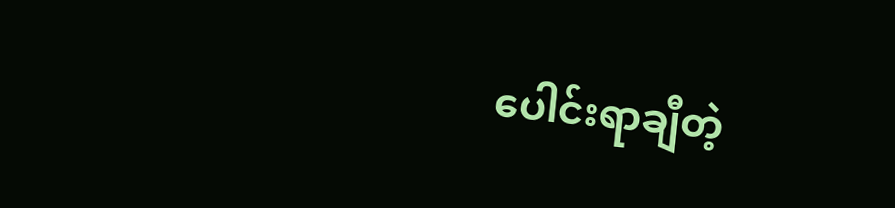ပေါင်းရာချီတဲ့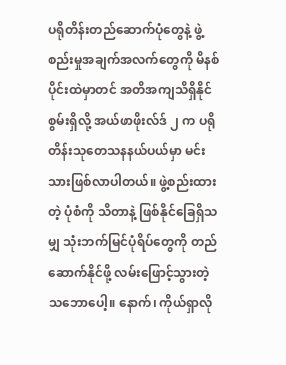ပရိုတိန်းတည်ဆောက်ပုံတွေနဲ့ ဖွဲ့စည်းမှုအချက်အလက်တွေကို မိနစ်ပိုင်းထဲမှာတင် အတိအကျသိရှိနိုင်စွမ်းရှိလို့ အယ်ဖာဖိုးလ်ဒ် ၂ က ပရိုတိန်းသုတေသနနယ်ပယ်မှာ မင်းသားဖြစ်လာပါတယ်။ ဖွဲ့စည်းထားတဲ့ ပုံစံကို သိတာနဲ့ ဖြစ်နိုင်ခြေရှိသမျှ သုံးဘက်မြင်ပုံရိပ်တွေကို တည်ဆောက်နိုင်ဖို့ လမ်းဖြောင့်သွားတဲ့ သဘောပေါ့။ နောက်၊ ကိုယ်ရှာလို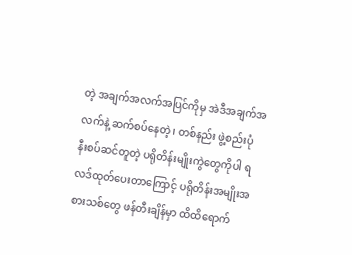တဲ့ အချက်အလက်အပြင်ကိုမှ အဲဒီအချက်အလက်နဲ့ ဆက်စပ်နေတဲ့၊ တစ်နည်း ဖွဲ့စည်းပုံ နီးစပ်ဆင်တူတဲ့ ပရိုတိန်းမျိုးကွဲတွေကိုပါ ရလဒ်ထုတ်ပေးတာကြောင့် ပရိုတိန်းအမျိုးအစားသစ်တွေ ဖန်တီးချိန်မှာ ထိထိရောက်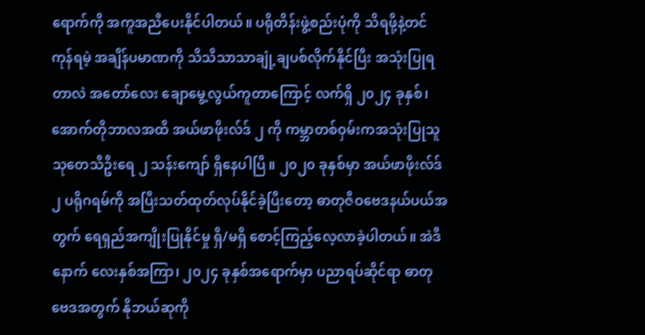ရောက်ကို အကူအညီပေးနိုင်ပါတယ်။ ပရိုတိန်းဖွဲ့စည်းပုံကို သိရဖို့နဲ့တင် ကုန်ရမဲ့ အချိန်ပမာဏကို သိသိသာသာချုံ့ချပစ်လိုက်နိုင်ပြီး အသုံးပြုရတာလဲ အတော်လေး ချောမွေ့လွယ်ကူတာကြောင့် လက်ရှိ ၂၀၂၄ ခုနှစ်၊ အောက်တိုဘာလအထိ အယ်ဖာဖိုးလ်ဒ် ၂ ကို ကမ္ဘာတစ်ဝှမ်းကအသုံးပြုသူ သုတေသီဦးရေ ၂ သန်းကျော် ရှိနေပါပြီ။ ၂၀၂၀ ခုနှစ်မှာ အယ်ဖာဖိုးလ်ဒ် ၂ ပရိုဂရမ်ကို အပြီးသတ်ထုတ်လုပ်နိုင်ခဲ့ပြီးတော့ ဓာတုဇီဝဗေဒနယ်ပယ်အတွက် ရေရှည်အကျိုးပြုနိုင်မှု ရှိ/မရှိ စောင့်ကြည့်လေ့လာခဲ့ပါတယ်။ အဲဒီနောက် လေးနှစ်အကြာ၊ ၂၀၂၄ ခုနှစ်အရောက်မှာ ပညာရပ်ဆိုင်ရာ ဓာတုဗေဒအတွက် နိုဘယ်ဆုကို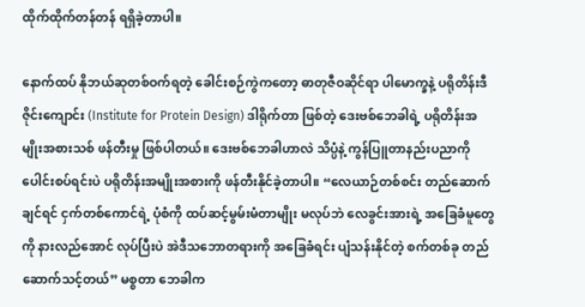ထိုက်ထိုက်တန်တန် ရရှိခဲ့တာပါ။

နောက်ထပ် နိုဘယ်ဆုတစ်ဝက်ရတဲ့ ခေါင်းစဉ်ကွဲကတော့ ဓာတုဇီဝဆိုင်ရာ ပါမောက္ခနဲ့ ပရိုတိန်းဒီဇိုင်းကျောင်း (Institute for Protein Design) ဒါရိုက်တာ ဖြစ်တဲ့ ဒေးဗစ်ဘေခါရဲ့ ပရိုတိန်းအမျိုးအစားသစ် ဖန်တီးမှု ဖြစ်ပါတယ်။ ဒေးဗစ်ဘေခါဟာလဲ သိပ္ပံနဲ့ ကွန်ပြူတာနည်းပညာကို ပေါင်းစပ်ရင်းပဲ ပရိုတိန်းအမျိုးအစားကို ဖန်တီးနိုင်ခဲ့တာပါ။ “လေယာဉ်တစ်စင်း တည်ဆောက်ချင်ရင် ငှက်တစ်ကောင်ရဲ့ ပုံစံကို ထပ်ဆင့်မွမ်းမံတာမျိုး မလုပ်ဘဲ လေခွင်းအားရဲ့ အခြေခံမူတွေကို နားလည်အောင် လုပ်ပြီးပဲ အဲဒီသဘောတရားကို အခြေခံရင်း ပျံသန်းနိုင်တဲ့ စက်တစ်ခု တည်ဆောက်သင့်တယ်” မစ္စတာ ဘေခါက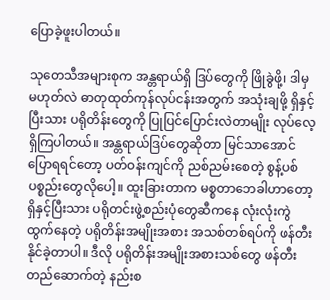ပြောခဲ့ဖူးပါတယ်။

သုတေသီအများစုက အန္တရာယ်ရှိ ဒြပ်တွေကို ဖြိုခွဲဖို့၊ ဒါမှမဟုတ်လဲ ဓာတုထုတ်ကုန်လုပ်ငန်းအတွက် အသုံးချဖို့ ရှိနှင့်ပြီးသား ပရိုတိန်းတွေကို ပြုပြင်ပြောင်းလဲတာမျိုး လုပ်လေ့ရှိကြပါတယ်။ အန္တရာယ်ဒြပ်တွေဆိုတာ မြင်သာအောင် ပြောရရင်တော့ ပတ်ဝန်းကျင်ကို ညစ်ညမ်းစေတဲ့ စွန့်ပစ်ပစ္စည်းတွေလိုပေါ့။ ထူးခြားတာက မစ္စတာဘေခါဟာတော့ ရှိနှင့်ပြီးသား ပရိုတင်းဖွဲ့စည်းပုံတွေဆီကနေ လုံးလုံးကွဲထွက်နေတဲ့ ပရိုတိန်းအမျိုးအစား အသစ်တစ်ရပ်ကို ဖန်တီးနိုင်ခဲ့တာပါ။ ဒီလို ပရိုတိန်းအမျိုးအစားသစ်တွေ ဖန်တီးတည်ဆောက်တဲ့ နည်းစ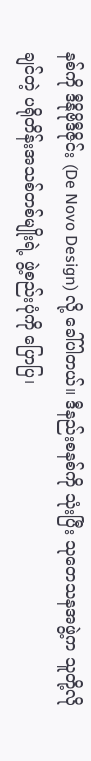နစ်ကို ဒီနိုဗိုဒီဇိုင်း (De Novo Design) လို့ ခေါ်ပါတယ်။ ဒီနည်းစနစ်ကို သုံးပြီး သုတေသနအဖွဲ့က သူတို့လိုချင်တဲ့ ပရိုတိန်းအသစ်တစ်မျိုးရဲ့ ဖွဲ့စည်းပုံကို ပြောပြ၊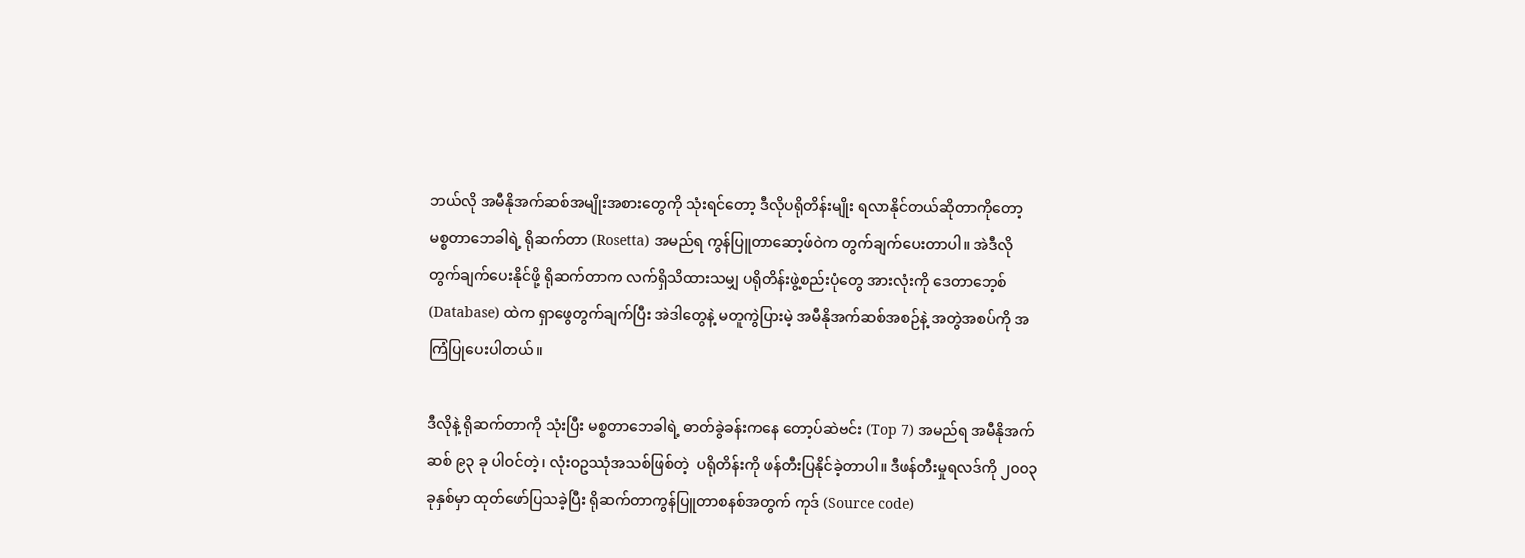ဘယ်လို အမီနိုအက်ဆစ်အမျိုးအစားတွေကို သုံးရင်တော့ ဒီလိုပရိုတိန်းမျိုး ရလာနိုင်တယ်ဆိုတာကိုတော့ မစ္စတာဘေခါရဲ့ ရိုဆက်တာ (Rosetta) အမည်ရ ကွန်ပြူတာဆော့ဖ်ဝဲက တွက်ချက်ပေးတာပါ။ အဲဒီလို တွက်ချက်ပေးနိုင်ဖို့ ရိုဆက်တာက လက်ရှိသိထားသမျှ ပရိုတိန်းဖွဲ့စည်းပုံတွေ အားလုံးကို ဒေတာဘေ့စ် (Database) ထဲက ရှာဖွေတွက်ချက်ပြီး အဲဒါတွေနဲ့ မတူကွဲပြားမဲ့ အမီနိုအက်ဆစ်အစဉ်နဲ့ အတွဲအစပ်ကို အကြံပြုပေးပါတယ်။

ဒီလိုနဲ့ ရိုဆက်တာကို သုံးပြီး မစ္စတာဘေခါရဲ့ ဓာတ်ခွဲခန်းကနေ တော့ပ်ဆဲဗင်း (Top 7) အမည်ရ အမီနိုအက်ဆစ် ၉၃ ခု ပါဝင်တဲ့၊ လုံးဝဥဿုံအသစ်ဖြစ်တဲ့  ပရိုတိန်းကို ဖန်တီးပြနိုင်ခဲ့တာပါ။ ဒီဖန်တီးမှုရလဒ်ကို ၂၀၀၃ ခုနှစ်မှာ ထုတ်ဖော်ပြသခဲ့ပြီး ရိုဆက်တာကွန်ပြူတာစနစ်အတွက် ကုဒ် (Source code)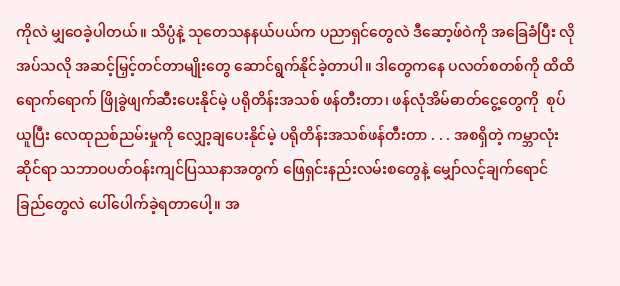ကိုလဲ မျှဝေခဲ့ပါတယ်။ သိပ္ပံနဲ့ သုတေသနနယ်ပယ်က ပညာရှင်တွေလဲ ဒီဆော့ဖ်ဝဲကို အခြေခံပြီး လိုအပ်သလို အဆင့်မြှင့်တင်တာမျိုးတွေ ဆောင်ရွက်နိုင်ခဲ့တာပါ။ ဒါတွေကနေ ပလတ်စတစ်ကို ထိထိရောက်ရောက် ဖြိုခွဲဖျက်ဆီးပေးနိုင်မဲ့ ပရိုတိန်းအသစ် ဖန်တီးတာ၊ ဖန်လုံအိမ်ဓာတ်ငွေ့တွေကို  စုပ်ယူပြီး လေထုညစ်ညမ်းမှုကို လျှော့ချပေးနိုင်မဲ့ ပရိုတိန်းအသစ်ဖန်တီးတာ . . . အစရှိတဲ့ ကမ္ဘာလုံးဆိုင်ရာ သဘာဝပတ်ဝန်းကျင်ပြဿနာအတွက် ဖြေရှင်းနည်းလမ်းစတွေနဲ့ မျှော်လင့်ချက်ရောင်ခြည်တွေလဲ ပေါ်ပေါက်ခဲ့ရတာပေါ့။ အ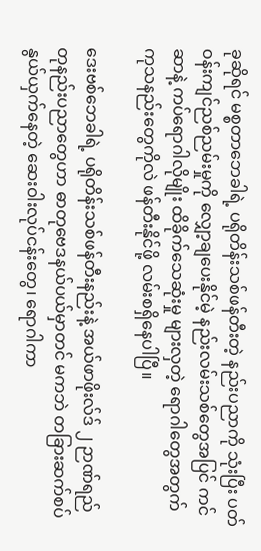ခုဆိုရင် မစ္စတာဘေခါရဲ့ ပရိုတိန်းသစ်ဖန်တီးတဲ့ နည်းပညာကို သုံးပြီး ပတ်ဝန်းကျင်ညစ်ညမ်းမှုကို လျှော့ချပေးနိုင်မဲ့ နည်းလမ်းသစ်တွေအပြင် ကင်ဆာနဲ့ ကပ်ရောဂါလိုမျိုး ထိခိုက်သေဆုံးမှု များလှတဲ့ ရောဂါတွေအတွက် ကုသနည်းတွေကိုလဲ ဖန်တီးနိုင်ဖို့ လမ်းစရှိနေပါပြီ။

ဒေးဗစ်ဘေခါရဲ့ ပရိုတိန်းသစ်ဖန်တီးနည်းနဲ့ အယ်ဖာဖိုးလ်ဒ် ၂ ဉာဏ်ရည်တုနည်းပညာတွေဟာ ဓာတုဗေဒနယ်ပယ်မှာတင် မကဘဲ တခြားဆက်စပ်နွယ်ယှက်နေတဲ့ ဆေးဝါးလုပ်ငန်းတွေ၊ ရောဂါကာ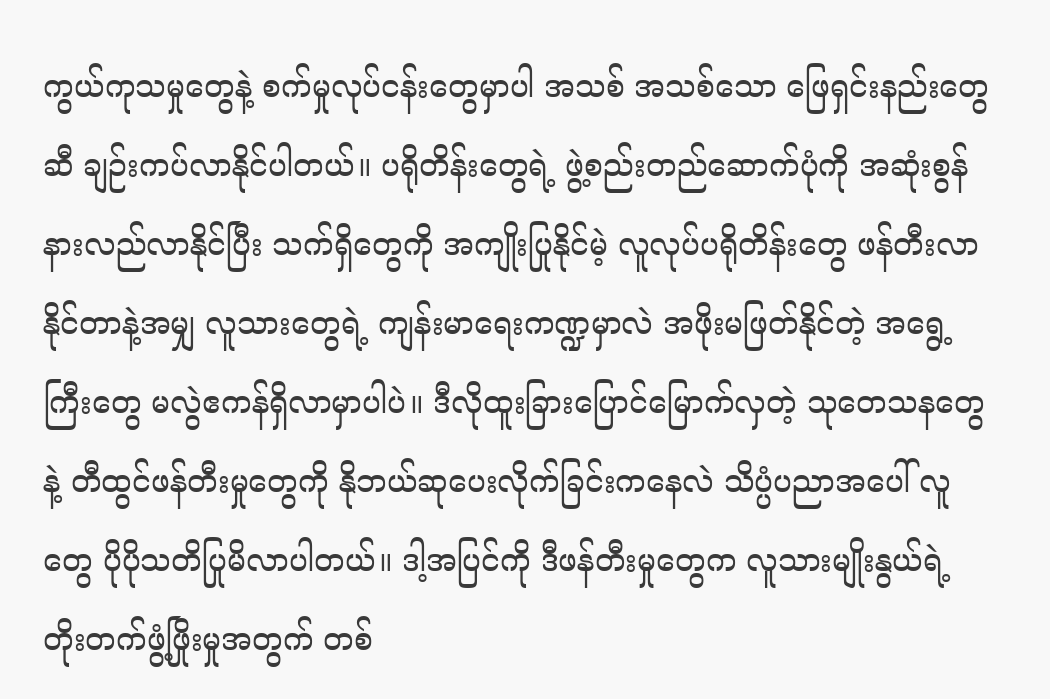ကွယ်ကုသမှုတွေနဲ့ စက်မှုလုပ်ငန်းတွေမှာပါ အသစ် အသစ်သော ဖြေရှင်းနည်းတွေဆီ ချဉ်းကပ်လာနိုင်ပါတယ်။ ပရိုတိန်းတွေရဲ့ ဖွဲ့စည်းတည်ဆောက်ပုံကို အဆုံးစွန် နားလည်လာနိုင်ပြီး သက်ရှိတွေကို အကျိုးပြုနိုင်မဲ့ လူလုပ်ပရိုတိန်းတွေ ဖန်တီးလာနိုင်တာနဲ့အမျှ လူသားတွေရဲ့ ကျန်းမာရေးကဏ္ဍမှာလဲ အဖိုးမဖြတ်နိုင်တဲ့ အရွေ့ကြီးတွေ မလွဲဧကန်ရှိလာမှာပါပဲ။ ဒီလိုထူးခြားပြောင်မြောက်လှတဲ့ သုတေသနတွေနဲ့ တီထွင်ဖန်တီးမှုတွေကို နိုဘယ်ဆုပေးလိုက်ခြင်းကနေလဲ သိပ္ပံပညာအပေါ် လူတွေ ပိုပိုသတိပြုမိလာပါတယ်။ ဒါ့အပြင်ကို ဒီဖန်တီးမှုတွေက လူသားမျိုးနွယ်ရဲ့ တိုးတက်ဖွံ့ဖြိုးမှုအတွက် တစ်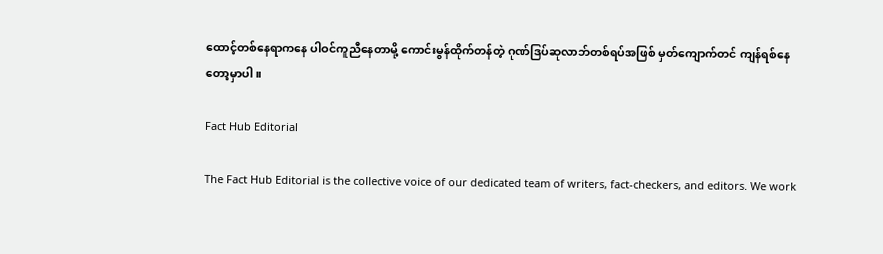ထောင့်တစ်နေရာကနေ ပါဝင်ကူညီနေတာမို့ ကောင်းမွန်ထိုက်တန်တဲ့ ဂုဏ်ဒြပ်ဆုလာဘ်တစ်ရပ်အဖြစ် မှတ်ကျောက်တင် ကျန်ရစ်နေတော့မှာပါ။

Fact Hub Editorial

The Fact Hub Editorial is the collective voice of our dedicated team of writers, fact-checkers, and editors. We work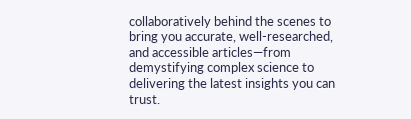collaboratively behind the scenes to bring you accurate, well-researched, and accessible articles—from demystifying complex science to delivering the latest insights you can trust.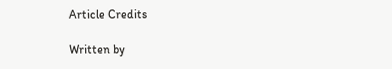Article Credits

Written by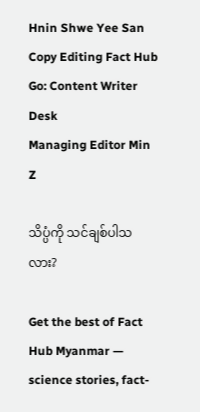Hnin Shwe Yee San
Copy Editing Fact Hub Go: Content Writer Desk
Managing Editor Min Z

သိပ္ပံကို သင်ချစ်ပါသလား?

Get the best of Fact Hub Myanmar — science stories, fact-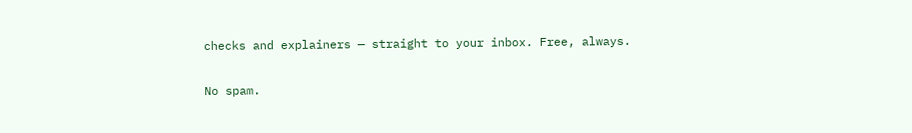checks and explainers — straight to your inbox. Free, always.

No spam.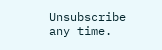Unsubscribe any time.